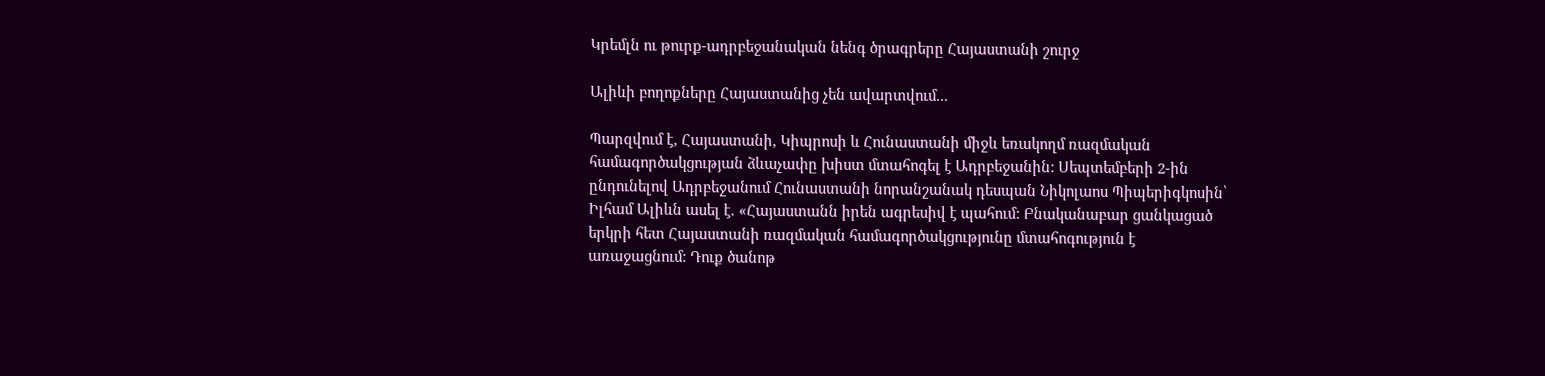Կրեմլն ու թուրք-ադրբեջանական նենգ ծրագրերը Հայաստանի շուրջ

Ալիևի բողոքները Հայաստանից չեն ավարտվում...

Պարզվում է, Հայաստանի, Կիպրոսի և Հունաստանի միջև եռակողմ ռազմական համագործակցության ձևաչափը խիստ մտահոգել է Ադրբեջանին: Սեպտեմբերի 2-ին ընդունելով Ադրբեջանում Հունաստանի նորանշանակ դեսպան Նիկոլաոս Պիպերիգկոսին՝ Իլհամ Ալիևն ասել է. «Հայաստանն իրեն ագրեսիվ է պահում: Բնականաբար ցանկացած երկրի հետ Հայաստանի ռազմական համագործակցությունը մտահոգություն է առաջացնում: Դուք ծանոթ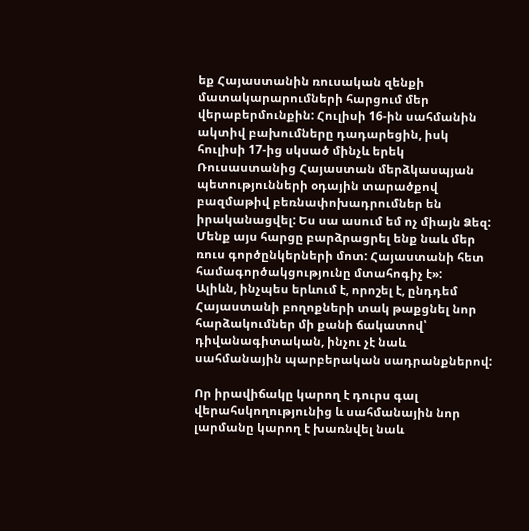եք Հայաստանին ռուսական զենքի մատակարարումների հարցում մեր վերաբերմունքին: Հուլիսի 16-ին սահմանին ակտիվ բախումները դադարեցին, իսկ հուլիսի 17-ից սկսած մինչև երեկ Ռուսաստանից Հայաստան մերձկասպյան պետությունների օդային տարածքով բազմաթիվ բեռնափոխադրումներ են իրականացվել: Ես սա ասում եմ ոչ միայն Ձեզ: Մենք այս հարցը բարձրացրել ենք նաև մեր ռուս գործընկերների մոտ: Հայաստանի հետ համագործակցությունը մտահոգիչ է»:
Ալիևն, ինչպես երևում է, որոշել է, ընդդեմ Հայաստանի բողոքների տակ թաքցնել նոր հարձակումներ մի քանի ճակատով՝ դիվանագիտական, ինչու չէ նաև սահմանային պարբերական սադրանքներով:

Որ իրավիճակը կարող է դուրս գալ վերահսկողությունից և սահմանային նոր լարմանը կարող է խառնվել նաև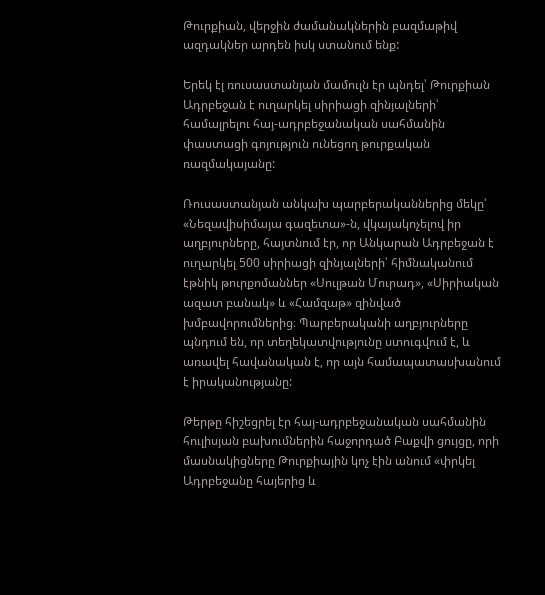Թուրքիան, վերջին ժամանակներին բազմաթիվ ազդակներ արդեն իսկ ստանում ենք:

Երեկ էլ ռուսաստանյան մամուլն էր պնդել՝ Թուրքիան Ադրբեջան է ուղարկել սիրիացի զինյալների՝ համալրելու հայ-ադրբեջանական սահմանին փաստացի գոյություն ունեցող թուրքական ռազմակայանը:

Ռուսաստանյան անկախ պարբերականներից մեկը՝ «Նեզավիսիմայա գազետա»-ն, վկայակոչելով իր աղբյուրները, հայտնում էր, որ Անկարան Ադրբեջան է ուղարկել 500 սիրիացի զինյալների՝ հիմնականում էթնիկ թուրքոմաններ «Սուլթան Մուրադ», «Սիրիական ազատ բանակ» և «Համզաթ» զինված խմբավորումներից։ Պարբերականի աղբյուրները պնդում են, որ տեղեկատվությունը ստուգվում է, և առավել հավանական է, որ այն համապատասխանում է իրականությանը:

Թերթը հիշեցրել էր հայ-ադրբեջանական սահմանին հուլիսյան բախումներին հաջորդած Բաքվի ցույցը, որի մասնակիցները Թուրքիային կոչ էին անում «փրկել Ադրբեջանը հայերից և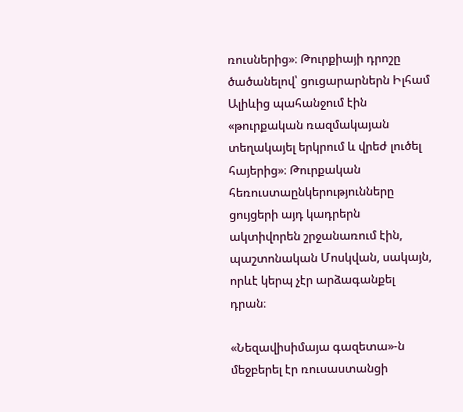ռուսներից»։ Թուրքիայի դրոշը ծածանելով՝ ցուցարարներն Իլհամ Ալիևից պահանջում էին «թուրքական ռազմակայան տեղակայել երկրում և վրեժ լուծել հայերից»։ Թուրքական հեռուստաընկերությունները ցույցերի այդ կադրերն ակտիվորեն շրջանառում էին, պաշտոնական Մոսկվան, սակայն, որևէ կերպ չէր արձագանքել դրան։

«Նեզավիսիմայա գազետա»-ն մեջբերել էր ռուսաստանցի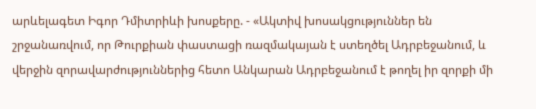արևելագետ Իգոր Դմիտրիևի խոսքերը. - «Ակտիվ խոսակցություններ են շրջանառվում, որ Թուրքիան փաստացի ռազմակայան է ստեղծել Ադրբեջանում, և վերջին զորավարժություններից հետո Անկարան Ադրբեջանում է թողել իր զորքի մի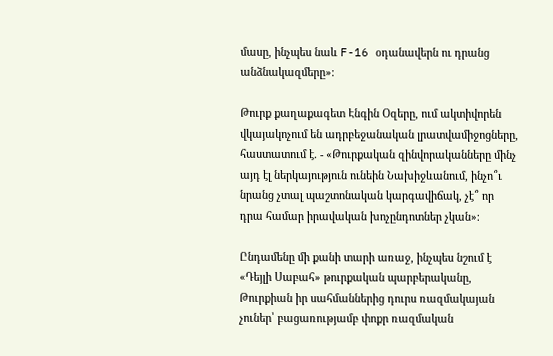մասը, ինչպես նաև F-16 օդանավերն ու դրանց անձնակազմերը»։

Թուրք քաղաքագետ Էնգին Օզերը, ում ակտիվորեն վկայակոչում են ադրբեջանական լրատվամիջոցները, հաստատում է. - «Թուրքական զինվորականները մինչ այդ էլ ներկայություն ունեին Նախիջևանում, ինչո՞ւ նրանց չտալ պաշտոնական կարգավիճակ, չէ՞ որ դրա համար իրավական խոչընդոտներ չկան»։

Ընդամենը մի քանի տարի առաջ, ինչպես նշում է «Դեյլի Սաբահ» թուրքական պարբերականը, Թուրքիան իր սահմաններից դուրս ռազմակայան չուներ՝ բացառությամբ փոքր ռազմական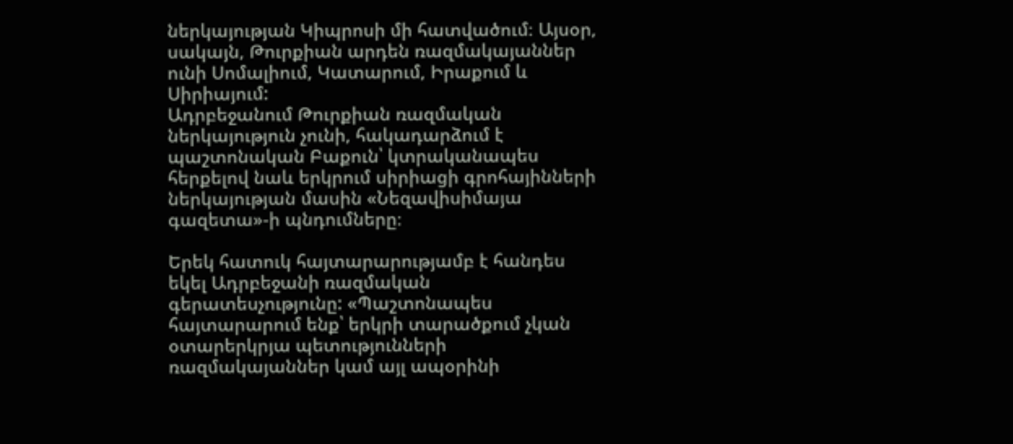ներկայության Կիպրոսի մի հատվածում։ Այսօր, սակայն, Թուրքիան արդեն ռազմակայաններ ունի Սոմալիում, Կատարում, Իրաքում և Սիրիայում:
Ադրբեջանում Թուրքիան ռազմական ներկայություն չունի, հակադարձում է պաշտոնական Բաքուն՝ կտրականապես հերքելով նաև երկրում սիրիացի գրոհայինների ներկայության մասին «Նեզավիսիմայա գազետա»-ի պնդումները։

Երեկ հատուկ հայտարարությամբ է հանդես եկել Ադրբեջանի ռազմական գերատեսչությունը: «Պաշտոնապես հայտարարում ենք՝ երկրի տարածքում չկան օտարերկրյա պետությունների ռազմակայաններ կամ այլ ապօրինի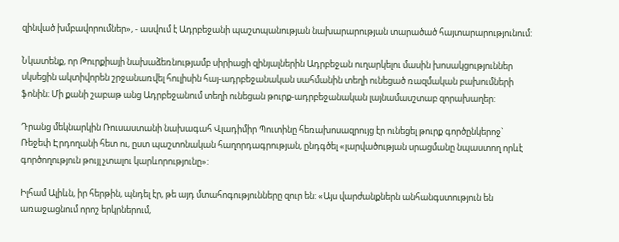զինված խմբավորումներ», - ասվում է Ադրբեջանի պաշտպանության նախարարության տարածած հայտարարությունում:

Նկատենք, որ Թուրքիայի նախաձեռնությամբ սիրիացի զինյալներին Ադրբեջան ուղարկելու մասին խոսակցություններ սկսեցին ակտիվորեն շրջանառվել հուլիսին հայ-ադրբեջանական սահմանին տեղի ունեցած ռազմական բախումների ֆոնին։ Մի քանի շաբաթ անց Ադրբեջանում տեղի ունեցան թուրք-ադրբեջանական լայնամասշտաբ զորախաղեր:

Դրանց մեկնարկին Ռուսաստանի նախագահ Վլադիմիր Պուտինը հեռախոսազրույց էր ունեցել թուրք գործընկերոջ` Ռեջեփ Էրդողանի հետ ու, ըստ պաշտոնական հաղորդագրության, ընդգծել «լարվածության սրացմանը նպաստող որևէ գործողություն թույլ չտալու կարևորությունը»:

Իլհամ Ալիևն, իր հերթին, պնդել էր, թե այդ մտահոգությունները զուր են: «Այս վարժանքներն անհանգստություն են առաջացնում որոշ երկրներում,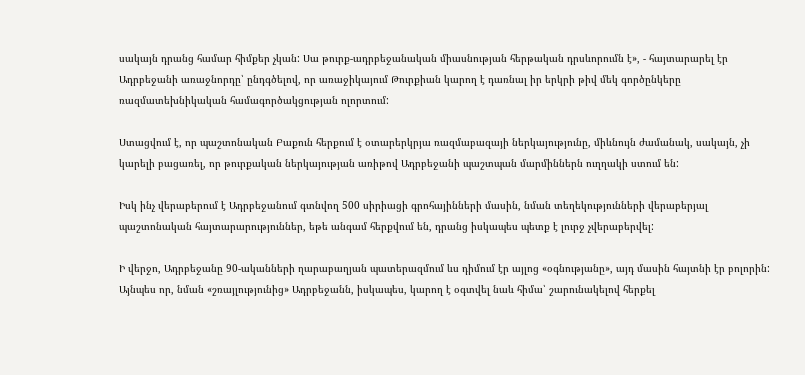սակայն դրանց համար հիմքեր չկան: Սա թուրք-ադրբեջանական միասնության հերթական դրսևորումն է», - հայտարարել էր Ադրբեջանի առաջնորդը՝ ընդգծելով, որ առաջիկայում Թուրքիան կարող է դառնալ իր երկրի թիվ մեկ գործընկերը ռազմատեխնիկական համագործակցության ոլորտում:

Ստացվում է, որ պաշտոնական Բաքուն հերքում է օտարերկրյա ռազմաբազայի ներկայությունը, միևնույն ժամանակ, սակայն, չի կարելի բացառել, որ թուրքական ներկայության առիթով Ադրբեջանի պաշտպան մարմիններն ուղղակի ստում են:

Իսկ ինչ վերաբերում է Ադրբեջանում գտնվող 500 սիրիացի գրոհայինների մասին, նման տեղեկությունների վերաբերյալ պաշտոնական հայտարարություններ, եթե անգամ հերքվում են, դրանց իսկապես պետք է լուրջ չվերաբերվել:

Ի վերջո, Ադրբեջանը 90-ականների ղարաբաղյան պատերազմում ևս դիմում էր այլոց «օգնությանը», այդ մասին հայտնի էր բոլորին: Այնպես որ, նման «շռայլությունից» Ադրբեջանն, իսկապես, կարող է օգտվել նաև հիմա՝ շարունակելով հերքել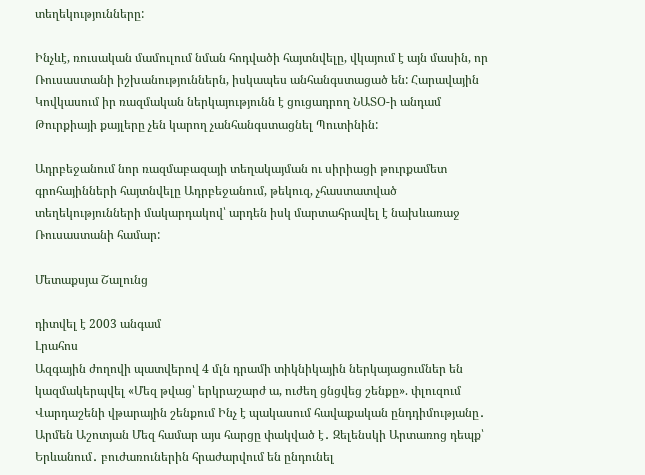տեղեկությունները:

Ինչևէ, ռուսական մամուլում նման հոդվածի հայտնվելը, վկայում է այն մասին, որ Ռուսաստանի իշխանություններն, իսկապես անհանգստացած են: Հարավային Կովկասում իր ռազմական ներկայությունն է ցուցադրող ՆԱՏՕ-ի անդամ Թուրքիայի քայլերը չեն կարող չանհանգստացնել Պուտինին:

Ադրբեջանում նոր ռազմաբազայի տեղակայման ու սիրիացի թուրքամետ գրոհայինների հայտնվելը Ադրբեջանում, թեկուզ, չհաստատված տեղեկությունների մակարդակով՝ արդեն իսկ մարտահրավել է նախևառաջ Ռուսաստանի համար:

Մետաքսյա Շալունց

դիտվել է 2003 անգամ
Լրահոս
Ազգային ժողովի պատվերով 4 մլն դրամի տիկնիկային ներկայացումներ են կազմակերպվել «Մեզ թվաց՝ երկրաշարժ ա, ուժեղ ցնցվեց շենքը». փլուզում Վարդաշենի վթարային շենքում Ինչ է պակասում հավաքական ընդդիմությանը․ Արմեն Աշոտյան Մեզ համար այս հարցը փակված է․ Զելենսկի Արտառոց դեպք՝ Երևանում․ բուժառուներին հրաժարվում են ընդունել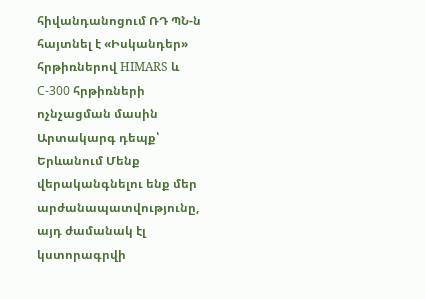հիվանդանոցում ՌԴ ՊՆ-ն հայտնել է «Իսկանդեր» հրթիռներով HIMARS և С-300 հրթիռների ոչնչացման մասին Արտակարգ դեպք՝ Երևանում Մենք վերականգնելու ենք մեր արժանապատվությունը, այդ ժամանակ էլ կստորագրվի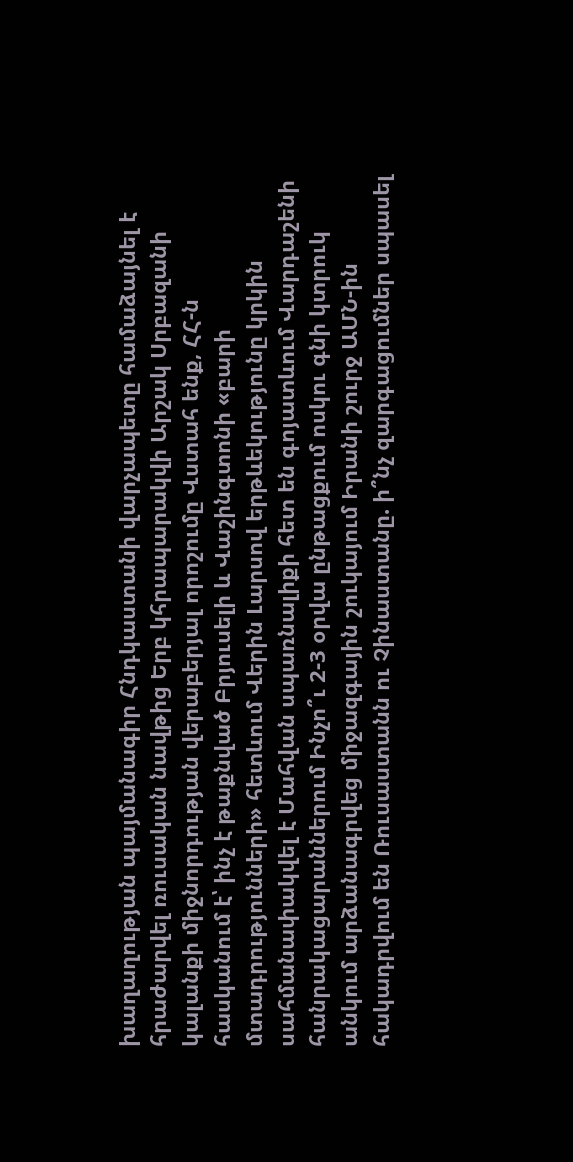խաղաղության պայմանագիր Հնդկաստանի վարչապետը համաձայնել է հրաժարվել ռուսական նավթից Երբ կհրապարակվի Արշակ Սրբազանի կալանքի միջնորդության վերաբերյալ որոշումը Վստահ ենք, ՀՀ-ն հասկանում է՝ ինչ է թաքնված Բրյուսելի և Վաշինգտոնի «բարի մտադրությունների» հետևում Վերին Լարսով երթևեկությունը կրկին սահմանափակվել է Մահվան սպառնալիքի հետ են գոյատևում Վարդաշենի հանրակացարաններում Ինչո՞ւ 2-3 օրվա ընթացքում ոսկու գնի կտրուկ անկում արձանագրվեց միջազգային շուկայում Իրանի շուրջ ԱՄՆ-ին հակադրվում են Ռուսաստանն ու Չինաստանը. ի՞նչ զարգացումներ սպասել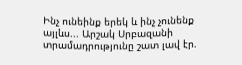Ինչ ունեինք երեկ և ինչ չունենք այլևս... Արշակ Սրբազանի տրամադրությունը շատ լավ էր.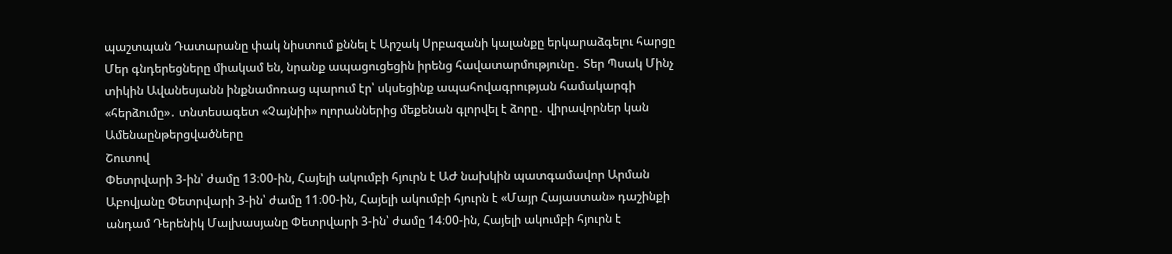պաշտպան Դատարանը փակ նիստում քննել է Արշակ Սրբազանի կալանքը երկարաձգելու հարցը Մեր գնդերեցները միակամ են, նրանք ապացուցեցին իրենց հավատարմությունը․ Տեր Պսակ Մինչ տիկին Ավանեսյանն ինքնամոռաց պարում էր՝ սկսեցինք ապահովագրության համակարգի «հերձումը»․ տնտեսագետ «Չայնիի» ոլորաններից մեքենան գլորվել է ձորը․ վիրավորներ կան
Ամենաընթերցվածները
Շուտով
Փետրվարի 3-ին՝ ժամը 13։00-ին, Հայելի ակումբի հյուրն է ԱԺ նախկին պատգամավոր Արման Աբովյանը Փետրվարի 3-ին՝ ժամը 11։00-ին, Հայելի ակումբի հյուրն է «Մայր Հայաստան» դաշինքի անդամ Դերենիկ Մալխասյանը Փետրվարի 3-ին՝ ժամը 14։00-ին, Հայելի ակումբի հյուրն է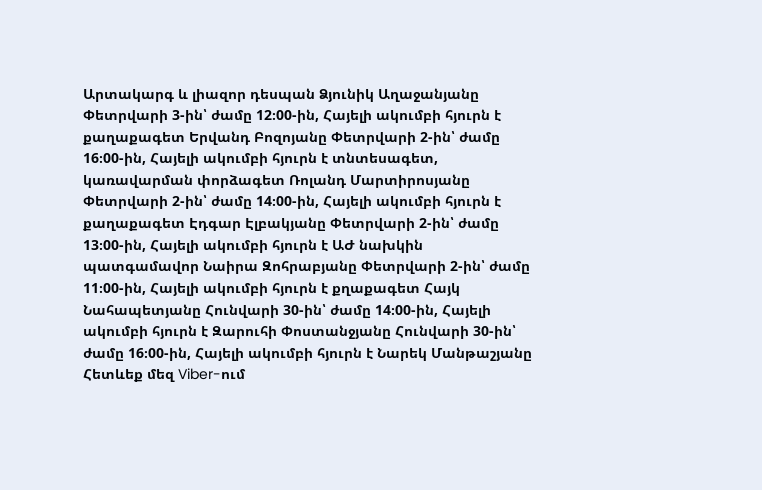Արտակարգ և լիազոր դեսպան Ձյունիկ Աղաջանյանը Փետրվարի 3-ին՝ ժամը 12։00-ին, Հայելի ակումբի հյուրն է քաղաքագետ Երվանդ Բոզոյանը Փետրվարի 2-ին՝ ժամը 16։00-ին, Հայելի ակումբի հյուրն է տնտեսագետ, կառավարման փորձագետ Ռոլանդ Մարտիրոսյանը Փետրվարի 2-ին՝ ժամը 14։00-ին, Հայելի ակումբի հյուրն է քաղաքագետ Էդգար Էլբակյանը Փետրվարի 2-ին՝ ժամը 13։00-ին, Հայելի ակումբի հյուրն է ԱԺ նախկին պատգամավոր Նաիրա Զոհրաբյանը Փետրվարի 2-ին՝ ժամը 11։00-ին, Հայելի ակումբի հյուրն է քղաքագետ Հայկ Նահապետյանը Հունվարի 30-ին՝ ժամը 14։00-ին, Հայելի ակումբի հյուրն է Զարուհի Փոստանջյանը Հունվարի 30-ին՝ ժամը 16։00-ին, Հայելի ակումբի հյուրն է Նարեկ Մանթաշյանը
Հետևեք մեզ Viber-ում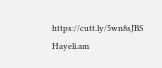https://cutt.ly/5wn8sJBS
Hayeli.am